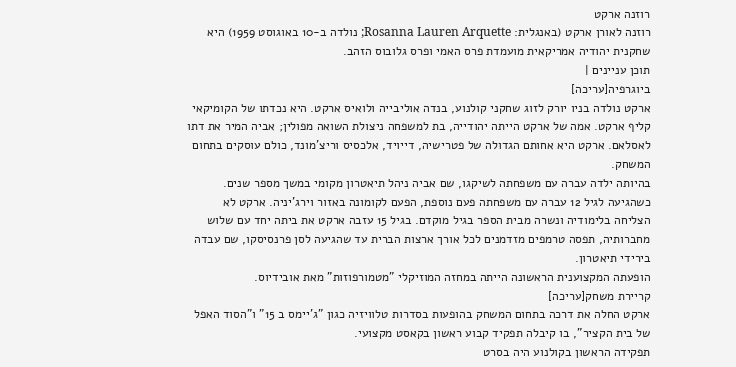רוזנה ארקט
רוזנה לאורן ארקט (באנגלית: Rosanna Lauren Arquette; נולדה ב-10 באוגוסט 1959) היא שחקנית יהודיה אמריקאית מועמדת פרס האמי ופרס גלובוס הזהב.
תוכן עניינים |
ביוגרפיה[עריכה]
ארקט נולדה בניו יורק לזוג שחקני קולנוע, בנדה אוליבייה ולואיס ארקט. היא נכדתו של הקומיקאי קליף ארקט. אמה של ארקט הייתה יהודייה, בת למשפחה ניצולת השואה מפולין; אביה המיר את דתו לאסלאם. ארקט היא אחותם הגדולה של פטרישיה, דייויד, אלכסיס וריצ'מונד, כולם עוסקים בתחום המשחק.
בהיותה ילדה עברה עם משפחתה לשיקגו, שם אביה ניהל תיאטרון מקומי במשך מספר שנים. כשהגיעה לגיל 12 עברה עם משפחתה פעם נוספת, הפעם לקומונה באזור וירג'יניה. ארקט לא הצליחה בלימודיה ונשרה מבית הספר בגיל מוקדם. בגיל 15 עזבה ארקט את ביתה יחד עם שלוש מחברותיה, תפסה טרמפים מזדמנים לכל אורך ארצות הברית עד שהגיעה לסן פרנסיסקו, שם עבדה בירידי תיאטרון.
הופעתה המקצוענית הראשונה הייתה במחזה המוזיקלי "מטמורפוזות" מאת אובידיוס.
קריירת משחק[עריכה]
ארקט החלה את דרכה בתחום המשחק בהופעות בסדרות טלוויזיה כגון "ג'יימס ב 15" ו"הסוד האפל של בית הקציר", בו קיבלה תפקיד קבוע ראשון בקאסט מקצועי.
תפקידה הראשון בקולנוע היה בסרט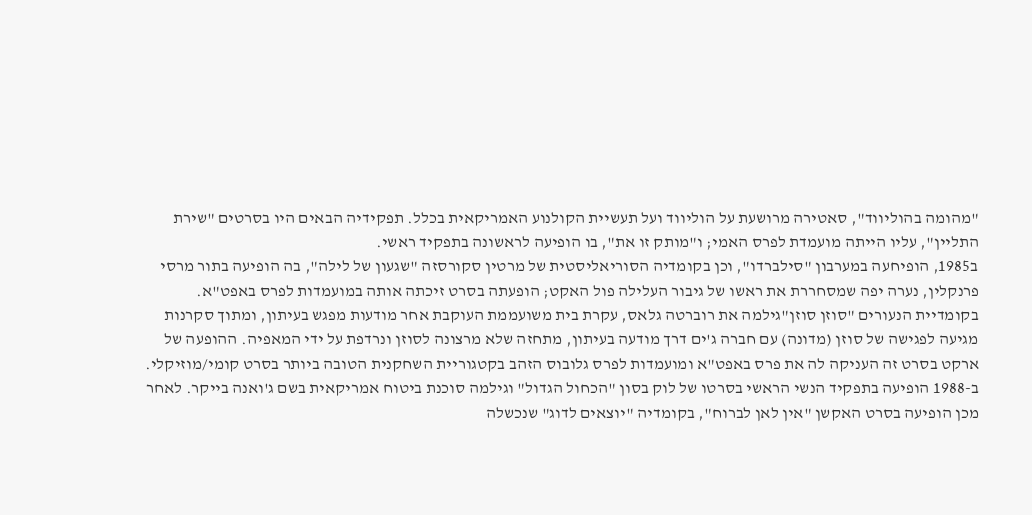"מהומה בהוליווד", סאטירה מרושעת על הוליווד ועל תעשיית הקולנוע האמריקאית בכלל. תפקידיה הבאים היו בסרטים "שירת התליין", עליו הייתה מועמדת לפרס האמי; ו"מותק זו את", בו הופיעה לראשונה בתפקיד ראשי.
ב1985, הופיחעה במערבון "סילברדו", וכן בקומדיה הסוריאליסטית של מרטין סקורסזה "שגעון של לילה", בה הופיעה בתור מרסי פרנקלין, נערה יפה שמסחררת את ראשו של גיבור העלילה פול האקט; הופעתה בסרט זיכתה אותה במועמדות לפרס באפט"א.
בקומדיית הנעורים "סוזן סוזן"גילמה את רוברטה גלאס, עקרת בית משועממת העוקבת אחר מודעות מפגש בעיתון, ומתוך סקרנות מגיעה לפגישה של סוזן (מדונה) עם חברה ג'ים דרך מודעה בעיתון, מתחזה שלא מרצונה לסוזן ונרדפת על ידי המאפיה. ההופעה של ארקט בסרט זה העניקה לה את פרס באפט"א ומועמדות לפרס גלובוס הזהב בקטגוריית השחקנית הטובה ביותר בסרט קומי/מוזיקלי.
ב-1988 הופיעה בתפקיד הנשי הראשי בסרטו של לוק בסון "הכחול הגדול" וגילמה סוכנת ביטוח אמריקאית בשם ג'ואנה בייקר. לאחר מכן הופיעה בסרט האקשן "אין לאן לברוח", בקומדיה "יוצאים לדוג" שנכשלה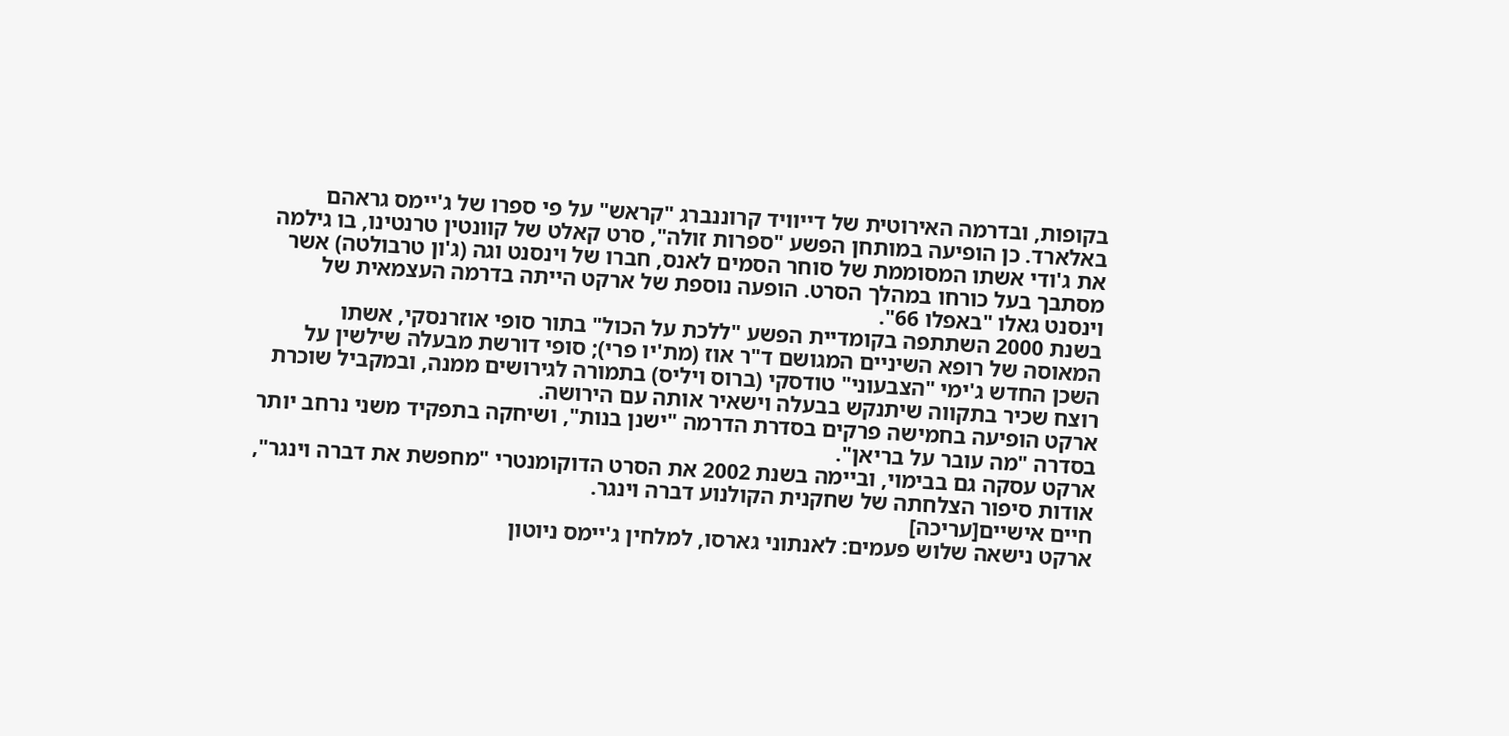בקופות, ובדרמה האירוטית של דייוויד קרוננברג "קראש" על פי ספרו של ג'יימס גראהם באלארד. כן הופיעה במותחן הפשע "ספרות זולה", סרט קאלט של קוונטין טרנטינו, בו גילמה את ג'ודי אשתו המסוממת של סוחר הסמים לאנס, חברו של וינסנט וגה (ג'ון טרבולטה) אשר מסתבך בעל כורחו במהלך הסרט. הופעה נוספת של ארקט הייתה בדרמה העצמאית של וינסנט גאלו "באפלו 66".
בשנת 2000 השתתפה בקומדיית הפשע "ללכת על הכול" בתור סופי אוזרנסקי, אשתו המאוסה של רופא השיניים המגושם ד"ר אוז (מת'יו פרי); סופי דורשת מבעלה שילשין על השכן החדש ג'ימי "הצבעוני" טודסקי (ברוס ויליס) בתמורה לגירושים ממנה, ובמקביל שוכרת רוצח שכיר בתקווה שיתנקש בבעלה וישאיר אותה עם הירושה.
ארקט הופיעה בחמישה פרקים בסדרת הדרמה "ישנן בנות", ושיחקה בתפקיד משני נרחב יותר בסדרה "מה עובר על בריאן".
ארקט עסקה גם בבימוי, וביימה בשנת 2002 את הסרט הדוקומנטרי "מחפשת את דברה וינגר", אודות סיפור הצלחתה של שחקנית הקולנוע דברה וינגר.
חיים אישיים[עריכה]
ארקט נישאה שלוש פעמים: לאנתוני גארסו, למלחין ג'יימס ניוטון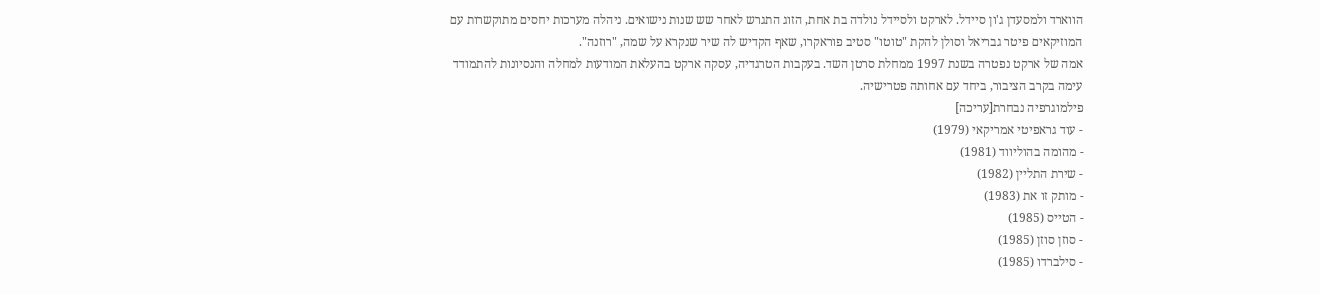הווארד ולמסעדן ג'ון סיידל. לארקט ולסיידל נולדה בת אחת, הזוג התגרש לאחר שש שנות נישואים. ניהלה מערכות יחסים מתוקשרות עם המוזיקאים פיטר גבריאל וסולן להקת "טוטו" סטיב פוראקרו, שאף הקדיש לה שיר שנקרא על שמה, "רוזנה".
אמה של ארקט נפטרה בשנת 1997 ממחלת סרטן השד. בעקבות הטרגדיה, עסקה ארקט בהעלאת המודעות למחלה והנסיונות להתמודד עימה בקרב הציבור, ביחד עם אחותה פטרישיה.
פילמוגרפיה נבחרת[עריכה]
- עוד גראפיטי אמריקאי (1979)
- מהומה בהוליווד (1981)
- שירת התליין (1982)
- מותק זו את (1983)
- הטייס (1985)
- סוזן סוזן (1985)
- סילברדו (1985)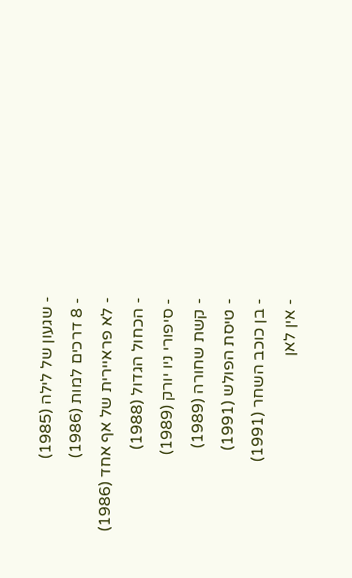- שגעון של לילה (1985)
- 8 דרכים למות (1986)
- לא פראיירית של אף אחד (1986)
- הכחול הגדול (1988)
- סיפורי ניו יורק (1989)
- קשת שחורה (1989)
- טיסת הפולש (1991)
- בן כוכב השחר (1991)
- אין לאן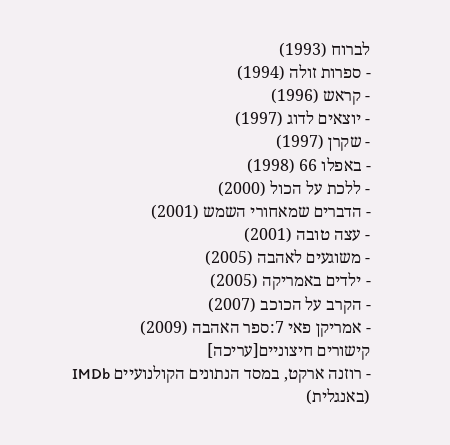לברוח (1993)
- ספרות זולה (1994)
- קראש (1996)
- יוצאים לדוג (1997)
- שקרן (1997)
- באפלו 66 (1998)
- ללכת על הכול (2000)
- הדברים שמאחורי השמש (2001)
- עצה טובה (2001)
- משוגעים לאהבה (2005)
- ילדים באמריקה (2005)
- הקרב על הכוכב (2007)
- אמריקן פאי 7:ספר האהבה (2009)
קישורים חיצוניים[עריכה]
- רוזנה ארקט, במסד הנתונים הקולנועיים IMDb (באנגלית)